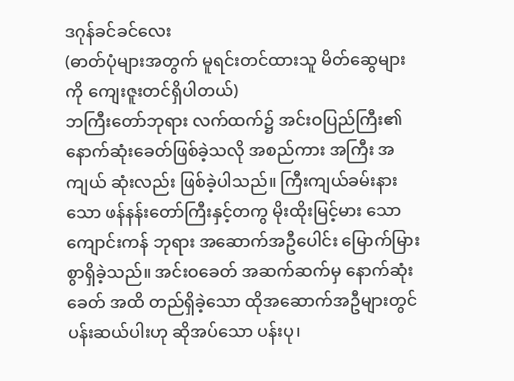ဒဂုန်ခင်ခင်လေး
(ဓာတ်ပုံများအတွက် မူရင်းတင်ထားသူ မိတ်ဆွေများကို ကျေးဇူးတင်ရှိပါတယ်)
ဘကြီးတော်ဘုရား လက်ထက်၌ အင်းဝပြည်ကြီး၏ နောက်ဆုံးခေတ်ဖြစ်ခဲ့သလို အစည်ကား အကြီး အကျယ် ဆုံးလည်း ဖြစ်ခဲ့ပါသည်။ ကြီးကျယ်ခမ်းနားသော ဖန်နန်းတော်ကြီးနှင့်တကွ မိုးထိုးမြင့်မား သော ကျောင်းကန် ဘုရား အဆောက်အဦပေါင်း မြောက်မြားစွာရှိခဲ့သည်။ အင်းဝခေတ် အဆက်ဆက်မှ နောက်ဆုံးခေတ် အထိ တည်ရှိခဲ့သော ထိုအဆောက်အဦများတွင် ပန်းဆယ်ပါးဟု ဆိုအပ်သော ပန်းပု၊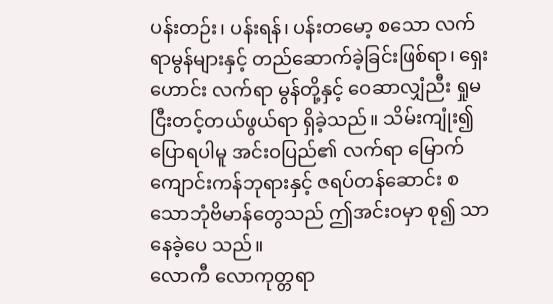ပန်းတဉ်း၊ ပန်းရန်၊ ပန်းတမော့ စသော လက်ရာမွန်များနှင့် တည်ဆောက်ခဲ့ခြင်းဖြစ်ရာ၊ ရှေးဟောင်း လက်ရာ မွန်တို့နှင့် ဝေဆာလျှံညီး ရှုမငြီးတင့်တယ်ဖွယ်ရာ ရှိခဲ့သည်။ သိမ်းကျုံး၍ ပြောရပါမူ အင်းဝပြည်၏ လက်ရာ မြောက်ကျောင်းကန်ဘုရားနှင့် ဇရပ်တန်ဆောင်း စသောဘုံဗိမာန်တွေသည် ဤအင်းဝမှာ စု၍ သာ နေခဲ့ပေ သည်။
လောကီ လောကုတ္တရာ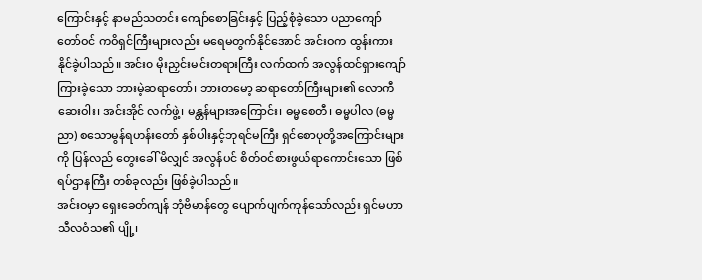ကြောင်းနှင့် နာမည်သတင်း ကျော်စောခြင်းနှင့် ပြည့်စုံခဲ့သော ပညာကျော် တော်ဝင် ကဝိရှင်ကြီးများလည်း မရေမတွက်နိုင်အောင် အင်းဝက ထွန်းကားနိုင်ခဲ့ပါသည်။ အင်း၀ မိုးညှင်းမင်းတရားကြီး လက်ထက် အလွန်ထင်ရှားကျော်ကြားခဲ့သော ဘားမဲ့ဆရာတော်၊ ဘားတမော့ ဆရာတော်ကြီးများ၏ လောကီ ဆေးဝါး၊ အင်းအိုင် လက်ဖွဲ့၊ မန္တန်များအကြောင်း၊ ဓမ္မစေတီ၊ ဓမ္မပါလ (ဓမ္မညာ) စသောမွန်ရဟန်းတော် နှစ်ပါးနှင့်ဘုရင်မကြီး ရှင်စောပုတို့အကြောင်းများကို ပြန်လည် တွေးခေါ် မိလျှင် အလွန်ပင် စိတ်ဝင်စားဖွယ်ရာကောင်းသော ဖြစ်ရပ်ဌာနကြီး တစ်ခုလည်း ဖြစ်ခဲ့ပါသည်။
အင်းဝမှာ ရှေးခေတ်ကျန် ဘုံဗိမာန်တွေ ပျောက်ပျက်ကုန်သော်လည်း ရှင်မဟာသီလဝံသ၏ ပျို့၊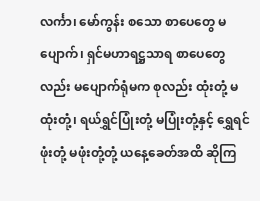လင်္ကာ၊ မော်ကွန်း စသော စာပေတွေ မပျောက်၊ ရှင်မဟာရဋ္ဌသာရ စာပေတွေလည်း မပျောက်ရုံမက စုလည်း ထုံးတုံ့ မထုံးတုံ့၊ ရယ်ရွှင်ပြုံးတုံ့ မပြုံးတုံ့နှင့် ရွှေရင်ဖုံးတုံ့ မဖုံးတုံ့တုံ့ ယနေ့ခေတ်အထိ ဆိုကြ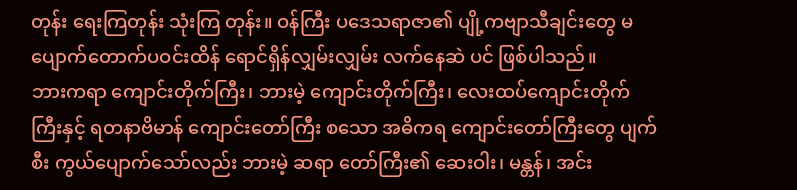တုန်း ရေးကြတုန်း သုံးကြ တုန်း။ ဝန်ကြီး ပဒေသရာဇာ၏ ပျို့ကဗျာသီချင်းတွေ မပျောက်တောက်ပဝင်းထိန် ရောင်ရှိန်လျှမ်းလျှမ်း လက်နေဆဲ ပင် ဖြစ်ပါသည်။
ဘားကရာ ကျောင်းတိုက်ကြီး၊ ဘားမဲ့ ကျောင်းတိုက်ကြီး၊ လေးထပ်ကျောင်းတိုက်ကြီးနှင့် ရတနာဗိမာန် ကျောင်းတော်ကြီး စသော အဓိကရ ကျောင်းတော်ကြီးတွေ ပျက်စီး ကွယ်ပျောက်သော်လည်း ဘားမဲ့ ဆရာ တော်ကြီး၏ ဆေးဝါး၊ မန္တန်၊ အင်း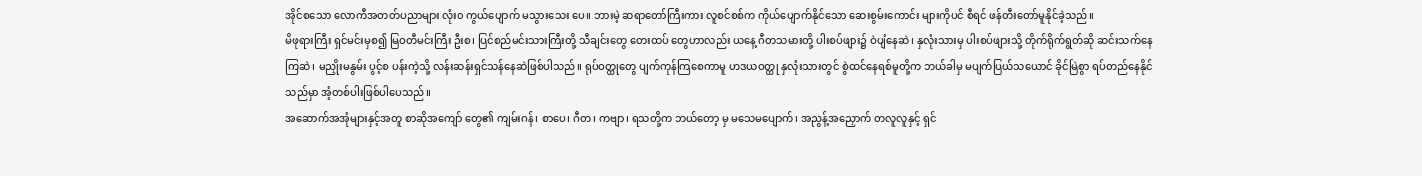အိုင်စသော လောကီအတတ်ပညာများ လုံး၀ ကွယ်ပျောက် မသွားသေး ပေ။ ဘားမဲ့ ဆရာတော်ကြီးကား လူစင်စစ်က ကိုယ်ပျောက်နိုင်သော ဆေးစွမ်းကောင်း များကိုပင် စီရင် ဖန်တီးတော်မူနိုင်ခဲ့သည်။
မိဖုရားကြီး ရှင်မင်းမှစ၍ မြဝတီမင်းကြီး ဦးစ၊ ပြင်စည်မင်းသားကြီးတို့ သီချင်းတွေ တေးထပ် တွေဟာလည်း ယနေ့ ဂီတသမားတို့ ပါးစပ်ဖျား၌ ဝဲပျံနေဆဲ၊ နှလုံးသားမှ ပါးစပ်ဖျားသို့ တိုက်ရိုက်ရွတ်ဆို ဆင်းသက်နေကြဆဲ၊ မညှိုးမနွမ်း ပွင့်စ ပန်းကဲ့သို့ လန်းဆန်းရှင်သန်နေဆဲဖြစ်ပါသည်။ ရုပ်ဝတ္ထုတွေ ပျက်ကုန်ကြစေကာမူ ဟဒယဝတ္ထု နှလုံးသားတွင် စွဲထင်နေရစ်မူတို့က ဘယ်ခါမှ မပျက်ပြယ်သယောင် ခိုင်မြဲစွာ ရပ်တည်နေနိုင်သည်မှာ အံ့တစ်ပါးဖြစ်ပါပေသည်။
အဆောက်အအုံများနှင့်အတူ စာဆိုအကျော် တွေ၏ ကျမ်းဂန်၊ စာပေ၊ ဂီတ၊ ကဗျာ၊ ရသတို့က ဘယ်တော့ မှ မသေမပျောက်၊ အညွန့်အညှောက် တလူလူနှင့် ရှင်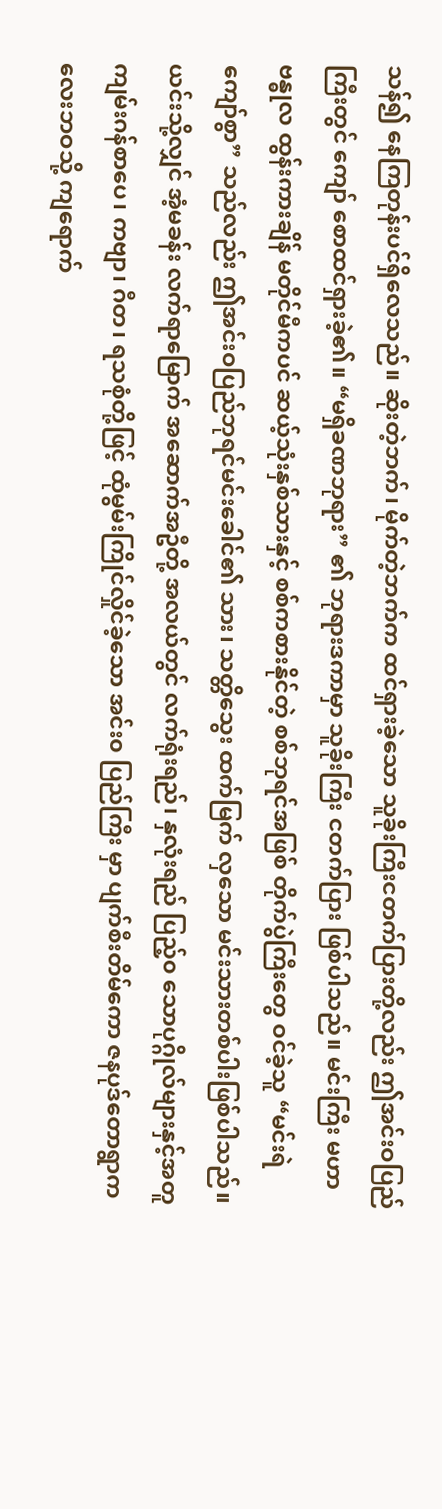သန်၍ နေကြတုန်းပင်ရှိလေသည်။ ဆိုးတဲ့ဘက်၊ မိုက်တဲ့ဘက်က ထင်ရှားခဲ့သော သူခိုးကြီးငတက်ပြားတို့လည်း ဤအင်းဝပြည်ကြီးတွင် ကျော် စောထင်ရှားခဲ့၏။ “မရှိခဏဘုရား” ၏ ဘုရားဒကာမှာ သူခိုးကြီး ငတက်ပြား ဖြစ်ပါသည်။ မင်းကြီး မဟာဗန္ဓုလ ထွန်းကားချိန် မတိုင်မီကပင် ဆယ့်သုံးနှစ်သားနှင့် စစ်ကစားနိုင်တဲ့ စစ်ဘုရင်အဖြစ် တိုက်ပွဲကြီးတွေ ဝင်ခဲ့သူ “မင်းရဲကျော်စွာ” သည်လည်း ဤအင်းဝပြည်ဘုရင်မင်းခေါင်၏ သား၊ သတ္တိသွေး ထက်မြက် လှသော မင်းသားတစ်ပါးဖြစ်ပါသည်။
ယင်းသို့လျှင် အံ့မခန်း လက်ရာမြောက် အဆောက်အဦတို့ အလယ်တွင် လက်ရုံးရည်၊ နှလုံးရည် ပြည့်၀ သောပုဂ္ဂိုလ်များနှင့်အတူ ကျမ်းဂန်စာပေ၊ ကဗျာ၊ ဂီတ၊ ရသစုံတို့ဖြင့် ထုံမွမ်းကြိုင်လှိုင်ခဲ့သော အင်း၀ ပြည်ကြီး မှာ ပျက်စီးတိမ်ကော ဇနပုဒ်တောရွာကလေးဘဝသို့ ကျရောက်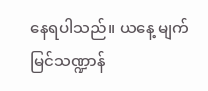နေရပါသည်။ ယနေ့ မျက် မြင်သဏ္ဍာန်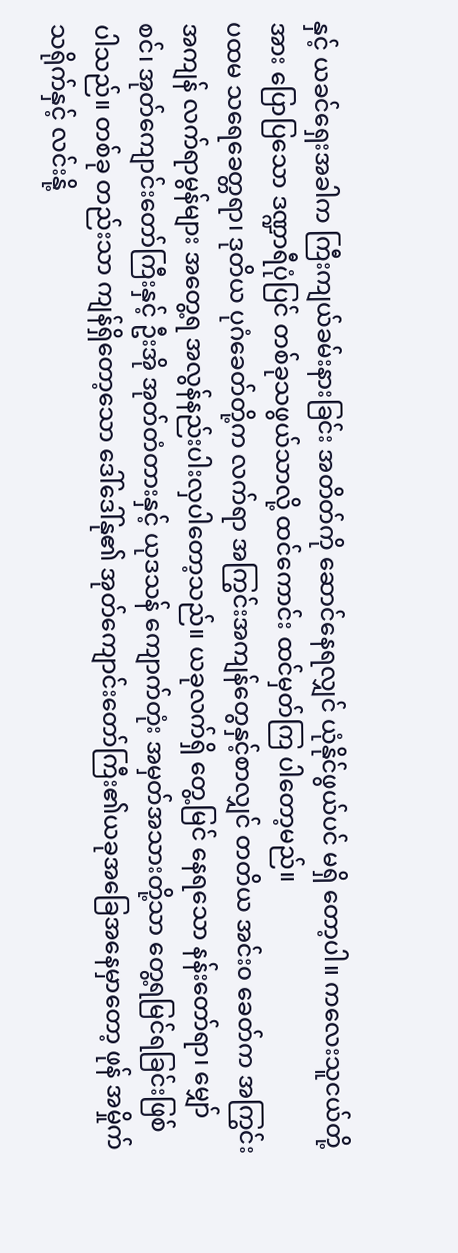နှင့် ယခင်ရှေးအခါက ကြီးကျယ်ခမ်းနားခြင်း အတိတ်ကို ဆောင်နေရလျှင် ယုံနိုင်ဖွယ်ပင် မရှိ တော့ပါ။ ကလေးသူငယ်တို့အား ပြောပြသော ဒဏ္ဍာရီပုံပြင် တစ်ခုသဖွယ်သာလို့ ထင်ကောင်း ထင်မှတ်ကြ ပါတော့မည်။
ပထမ သရေခေတ္တရာ၊ ဒုတိယ ပုဂံခေတ်တို့က လက်ရာ အကြွင်းအကျန်တွေနှင့်စာလျှင် တတိယ အင်း၀ ခေတ်က အကြွင်းအကျန် လက်ရာမွန်များ အတွေ့ရ အလွန်နည်းပါးလှပါတော့သည်။ ယခုလက်ရှိ တွေ့မြင် နေရသော နန်းတော်ရာ၊ မျှော်စင်၊ အုတ်ကျောင်းတော်ကြီးနှင့် ဦးအို အုတ်တံတားနှင့် ယုဒသန် ကျောက်တုံး အမှတ်အသားတို့သာ တွေ့ရမြင်ရခြင်းဖြစ်ပါသည်။ တစ်ခု တည်းသာ ကျန်ရှိတော့သော ဒေါ်ဒေါ်နု၏ အုတ်ကျောင်းတော်ကြီး၏ယခုအခြေအနေမှာတော့ ဖုန် အမှိုက်သရိုက်နှင့် လင်းနို့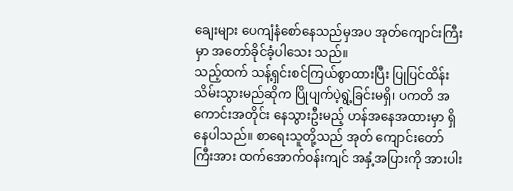ချေးများ ပေကျံနံစော်နေသည်မှအပ အုတ်ကျောင်းကြီးမှာ အတော်ခိုင်ခံ့ပါသေး သည်။
သည့်ထက် သန့်ရှင်းစင်ကြယ်စွာထားပြီး ပြုပြင်ထိန်းသိမ်းသွားမည်ဆိုက ပြိုပျက်ပဲ့ရွဲ့ခြင်းမရှိ၊ ပကတိ အကောင်းအတိုင်း နေသွားဦးမည့် ဟန်အနေအထားမှာ ရှိနေပါသည်။ စာရေးသူတို့သည် အုတ် ကျောင်းတော်ကြီးအား ထက်အောက်ဝန်းကျင် အနှံ့အပြားကို အားပါး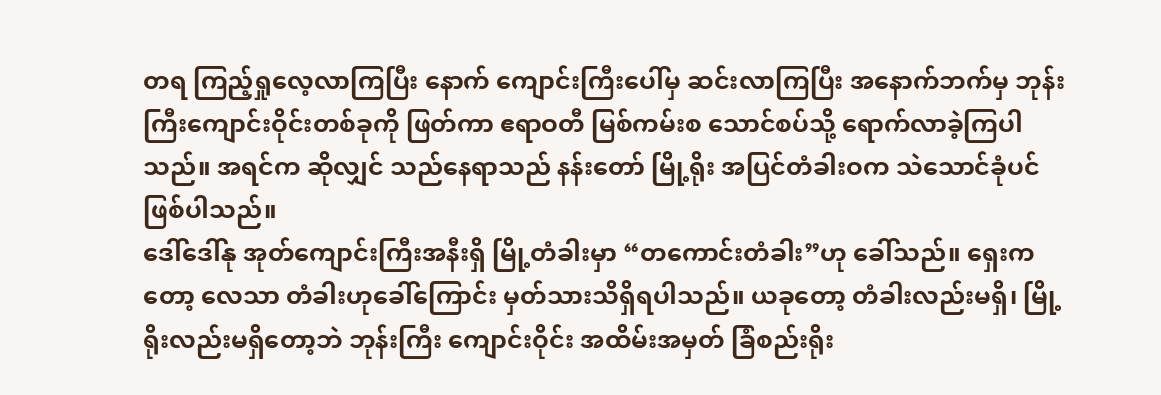တရ ကြည့်ရှုလေ့လာကြပြီး နောက် ကျောင်းကြီးပေါ်မှ ဆင်းလာကြပြီး အနောက်ဘက်မှ ဘုန်းကြီးကျောင်းဝိုင်းတစ်ခုကို ဖြတ်ကာ ဧရာဝတီ မြစ်ကမ်းစ သောင်စပ်သို့ ရောက်လာခဲ့ကြပါသည်။ အရင်က ဆိုလျှင် သည်နေရာသည် နန်းတော် မြို့ရိုး အပြင်တံခါးဝက သဲသောင်ခုံပင်ဖြစ်ပါသည်။
ဒေါ်ဒေါ်နု အုတ်ကျောင်းကြီးအနီးရှိ မြို့တံခါးမှာ “တကောင်းတံခါး”ဟု ခေါ်သည်။ ရှေးကတော့ လေသာ တံခါးဟုခေါ်ကြောင်း မှတ်သားသိရှိရပါသည်။ ယခုတော့ တံခါးလည်းမရှိ၊ မြို့ရိုးလည်းမရှိတော့ဘဲ ဘုန်းကြီး ကျောင်းဝိုင်း အထိမ်းအမှတ် ခြံစည်းရိုး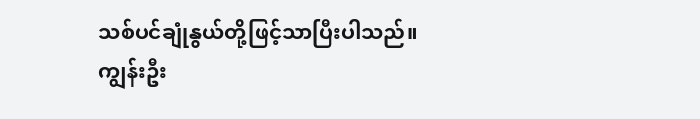သစ်ပင်ချုံနွယ်တို့ဖြင့်သာပြီးပါသည်။
ကျွန်းဦး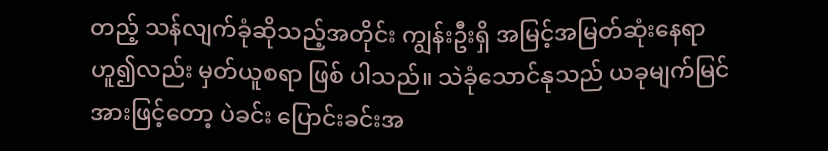တည့် သန်လျက်ခုံဆိုသည့်အတိုင်း ကျွန်းဦးရှိ အမြင့်အမြတ်ဆုံးနေရာ ဟူ၍လည်း မှတ်ယူစရာ ဖြစ် ပါသည်။ သဲခုံသောင်နုသည် ယခုမျက်မြင်အားဖြင့်တော့ ပဲခင်း ပြောင်းခင်းအ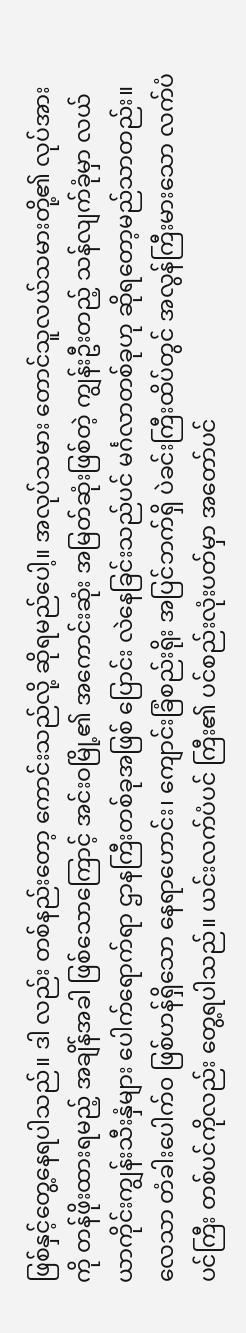ဖြစ်နှင့်တွေ့နေရပါသည်။ ဒါ လည်း တစ်နည်းတော့ ကောင်းသည်လို့ ဆိုရမည်ပေါ့။ အလုပ်သမား တောင်သူလယ်သမားတို့၏ လုပ်အားကို တန်ဖိုးထားရမည့် အချိန်အခါ ဖြစ်သောကြောင့် အင်းဝမြို့၏ အကောင်းဆုံး အမြတ်ဆုံးဖြစ်တဲ့ ကျွန်းဦးတည့် သန်လျက်ခုံမှာ လယ်ယာကိုင်းကျွန်းသီးနှံများ ပေါက်ရောက်ရာ ဌာနကြီးတစ်ခုအဖြစ် ပြောင်း လဲနေခြင်းသည်ပင် မင်္ဂလာတစ်ခုဟု ဆိုရတော့မည်သာတည်း။
လေသာ တံခါးပေါက်၀ ဖြစ်ဟန်ရှိသော နေရာဟောင်း၊ ကျောင်းခြံစည်းရိုး အပြင်ဘက်ရှိ ပဲခင်းကြီးထိပ်တွင် အလွန်ကြီးမားသော လက်ပံပင်ကြီး တစ်ပင်ကိုလည်း တွေ့ရပါသည်။ ယင်းလက်ပံပင် ကြီး၏ ပင်စည်းလုံးပတ်မှာ အတော်ပင်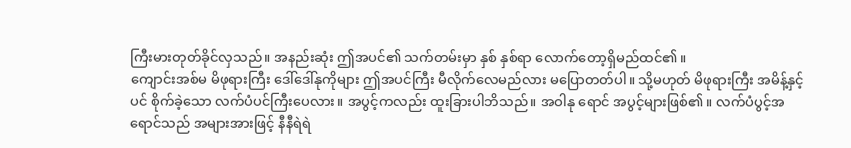ကြီးမားတုတ်ခိုင်လှသည်။ အနည်းဆုံး ဤအပင်၏ သက်တမ်းမှာ နှစ် နှစ်ရာ လောက်တော့ရှိမည်ထင်၏။
ကျောင်းအစ်မ မိဖုရားကြီး ဒေါ်ဒေါ်နုကိုများ ဤအပင်ကြီး မီလိုက်လေမည်လား မပြောတတ်ပါ။ သို့မဟုတ် မိဖုရားကြီး အမိန့်နှင့်ပင် စိုက်ခဲ့သော လက်ပံပင်ကြီးပေလား။ အပွင့်ကလည်း ထူးခြားပါဘိသည်။ အဝါနု ရောင် အပွင့်များဖြစ်၏။ လက်ပံပွင့်အရောင်သည် အများအားဖြင့် နီနီရဲရဲ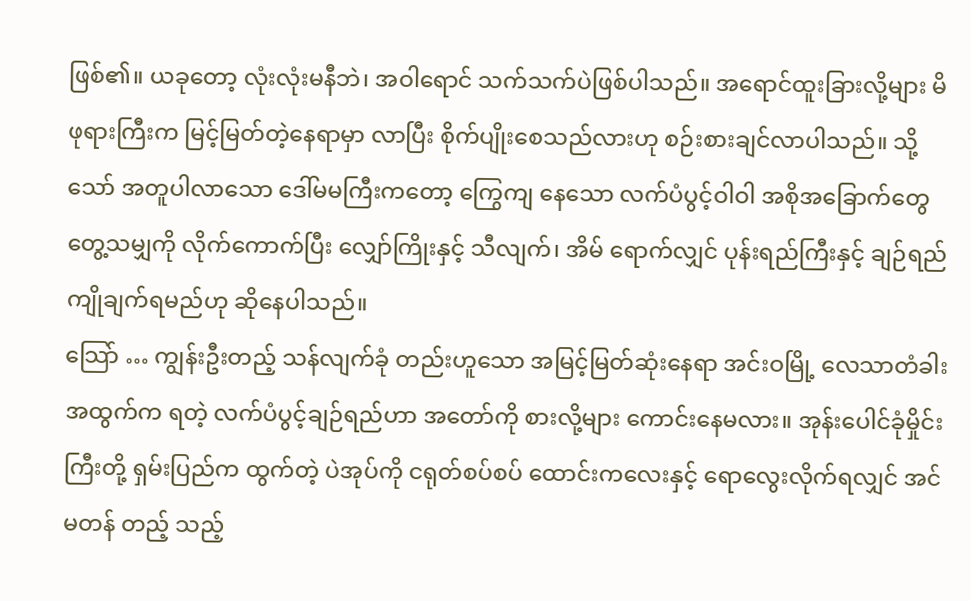ဖြစ်၏။ ယခုတော့ လုံးလုံးမနီဘဲ၊ အဝါရောင် သက်သက်ပဲဖြစ်ပါသည်။ အရောင်ထူးခြားလို့များ မိဖုရားကြီးက မြင့်မြတ်တဲ့နေရာမှာ လာပြီး စိုက်ပျိုးစေသည်လားဟု စဉ်းစားချင်လာပါသည်။ သို့သော် အတူပါလာသော ဒေါ်မမကြီးကတော့ ကြွေကျ နေသော လက်ပံပွင့်ဝါဝါ အစိုအခြောက်တွေ တွေ့သမျှကို လိုက်ကောက်ပြီး လျှော်ကြိုးနှင့် သီလျက်၊ အိမ် ရောက်လျှင် ပုန်းရည်ကြီးနှင့် ချဉ်ရည်ကျိုချက်ရမည်ဟု ဆိုနေပါသည်။
သြော် … ကျွန်းဦးတည့် သန်လျက်ခုံ တည်းဟူသော အမြင့်မြတ်ဆုံးနေရာ အင်းဝမြို့ လေသာတံခါး အထွက်က ရတဲ့ လက်ပံပွင့်ချဉ်ရည်ဟာ အတော်ကို စားလို့များ ကောင်းနေမလား။ အုန်းပေါင်ခုံမှိုင်းကြီးတို့ ရှမ်းပြည်က ထွက်တဲ့ ပဲအုပ်ကို ငရုတ်စပ်စပ် ထောင်းကလေးနှင့် ရောလွေးလိုက်ရလျှင် အင်မတန် တည့် သည့်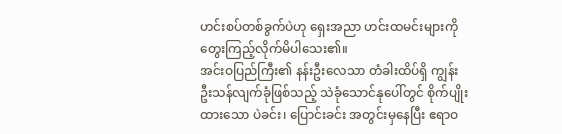ဟင်းစပ်တစ်ခွက်ပဲဟု ရှေးအညာ ဟင်းထမင်းများကို တွေးကြည့်လိုက်မိပါသေး၏။
အင်းဝပြည်ကြီး၏ နန်းဦးလေသာ တံခါးထိပ်ရှိ ကျွန်းဦးသန်လျက်ခုံဖြစ်သည့် သဲခုံသောင်နုပေါ်တွင် စိုက်ပျိုး ထားသော ပဲခင်း၊ ပြောင်းခင်း အတွင်းမှနေပြီး ဧရာဝ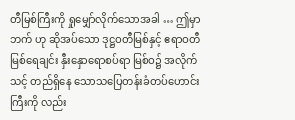တီမြစ်ကြီးကို ရှုမျှော်လိုက်သောအခါ … ဤမှာဘက် ဟု ဆိုအပ်သော ဒုဋ္ဌဝတီမြစ်နှင့် ဧရာဝတီမြစ်ရေချင်း နှီးနှောရောစပ်ရာ မြစ်ဝ၌ အလိုက်သင့် တည်ရှိနေ သောသပြေတန်းခံတပ်ဟောင်းကြီးကို လည်း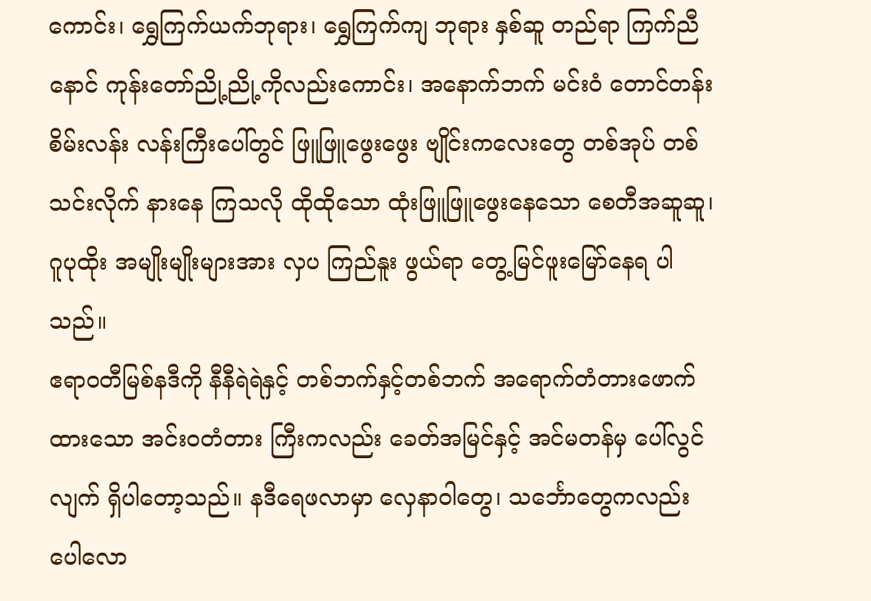ကောင်း၊ ရွှေကြက်ယက်ဘုရား၊ ရွှေကြက်ကျ ဘုရား နှစ်ဆူ တည်ရာ ကြက်ညီနောင် ကုန်းတော်ညို့ညို့ကိုလည်းကောင်း၊ အနောက်ဘက် မင်းဝံ တောင်တန်း စိမ်းလန်း လန်းကြီးပေါ်တွင် ဖြူဖြူဖွေးဖွေး ဗျိုင်းကလေးတွေ တစ်အုပ် တစ်သင်းလိုက် နားနေ ကြသလို ထိုထိုသော ထုံးဖြူဖြူဖွေးနေသော စေတီအဆူဆူ၊ ဂူပုထိုး အမျိုးမျိုးများအား လှပ ကြည်နူး ဖွယ်ရာ တွေ့မြင်ဖူးမြော်နေရ ပါသည်။
ဧရာဝတီမြစ်နဒီကို နီနီရဲရဲနှင့် တစ်ဘက်နှင့်တစ်ဘက် အရောက်တံတားဖောက်ထားသော အင်းဝတံတား ကြီးကလည်း ခေတ်အမြင်နှင့် အင်မတန်မှ ပေါ်လွင်လျက် ရှိပါတော့သည်။ နဒီရေဖလာမှာ လှေနာဝါတွေ၊ သင်္ဘောတွေကလည်း ပေါလော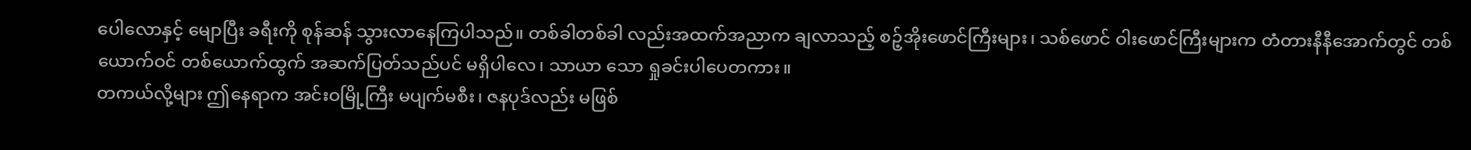ပေါလောနှင့် မျောပြီး ခရီးကို စုန်ဆန် သွားလာနေကြပါသည်။ တစ်ခါတစ်ခါ လည်းအထက်အညာက ချလာသည့် စဉ့်အိုးဖောင်ကြီးများ၊ သစ်ဖောင် ဝါးဖောင်ကြီးများက တံတားနီနီအောက်တွင် တစ်ယောက်ဝင် တစ်ယောက်ထွက် အဆက်ပြတ်သည်ပင် မရှိပါလေ၊ သာယာ သော ရှုခင်းပါပေတကား။
တကယ်လို့များ ဤနေရာက အင်းဝမြို့ကြီး မပျက်မစီး၊ ဇနပုဒ်လည်း မဖြစ်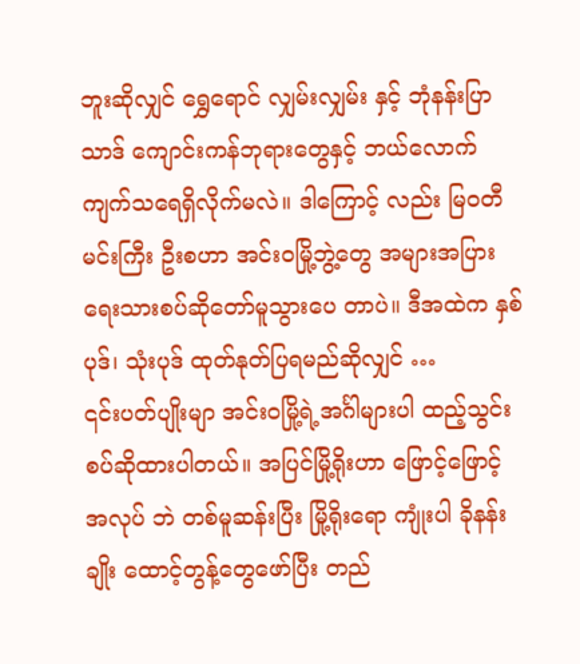ဘူးဆိုလျှင် ရွှေရောင် လျှမ်းလျှမ်း နှင့် ဘုံနန်းပြာသာဒ် ကျောင်းကန်ဘုရားတွေနှင့် ဘယ်လောက် ကျက်သရေရှိလိုက်မလဲ။ ဒါကြောင့် လည်း မြဝတီမင်းကြီး ဦးစဟာ အင်းဝမြို့ဘွဲ့တွေ အများအပြား ရေးသားစပ်ဆိုတော်မူသွားပေ တာပဲ။ ဒီအထဲက နှစ်ပုဒ်၊ သုံးပုဒ် ထုတ်နုတ်ပြရမည်ဆိုလျှင် …
၎င်းပတ်ပျိုးမျာ အင်းဝမြို့ရဲ့အင်္ဂါများပါ ထည့်သွင်းစပ်ဆိုထားပါတယ်။ အပြင်မြို့ရိုးဟာ ဖြောင့်ဖြောင့် အလုပ် ဘဲ တစ်မူဆန်းပြီး မြို့ရိုးရော ကျုံးပါ ခိုနန်းချိုး ထောင့်တွန့်တွေဖော်ပြီး တည်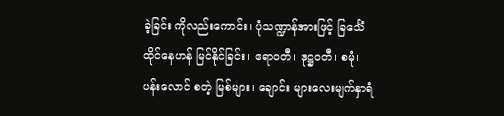ခဲ့ခြင်း ကိုလည်းကောင်း၊ ပုံသဏ္ဍာန်အားဖြင့် ခြင်္သေံထိုင်နေဟန် မြင်နိုင်ခြင်း၊ ဧရာဝတီ၊ ဒုဋ္ဌဝတီ၊ စမုံ၊ ပန်းလောင် စတဲ့ မြစ်များ၊ ချောင်း များလေးမျက်နှာရံ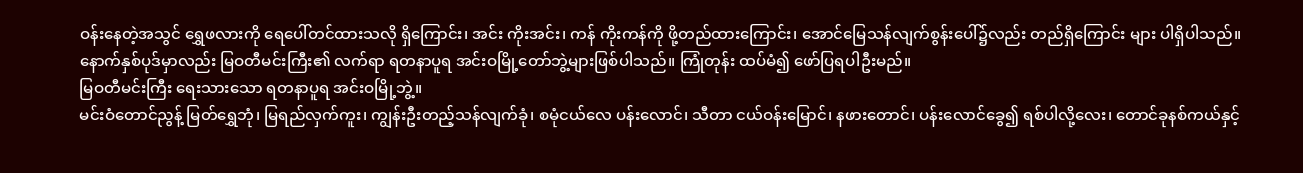ဝန်းနေတဲ့အသွင် ရွှေဖလားကို ရေပေါ်တင်ထားသလို ရှိကြောင်း၊ အင်း ကိုးအင်း၊ ကန် ကိုးကန်ကို ဖို့တည်ထားကြောင်း၊ အောင်မြေသန်လျက်စွန်းပေါ်၌လည်း တည်ရှိကြောင်း များ ပါရှိပါသည်။
နောက်နှစ်ပုဒ်မှာလည်း မြဝတီမင်းကြီး၏ လက်ရာ ရတနာပူရ အင်းဝမြို့တော်ဘွဲ့များဖြစ်ပါသည်။ ကြုံတုန်း ထပ်မံ၍ ဖော်ပြရပါဦးမည်။
မြဝတီမင်းကြီး ရေးသားသော ရတနာပူရ အင်းဝမြို့ဘွဲ့။
မင်းဝံတောင်ညွန့် မြတ်ရွှေဘုံ၊ မြရည်လှက်ကူး၊ ကျွန်းဦးတည့်သန်လျက်ခုံ၊ စမုံငယ်လေ ပန်းလောင်၊ သီတာ ငယ်ဝန်းမြောင်၊ နဖားတောင်၊ ပန်းလောင်ခွေ၍ ရစ်ပါလို့လေး၊ တောင်ခုနစ်ကယ်နှင့်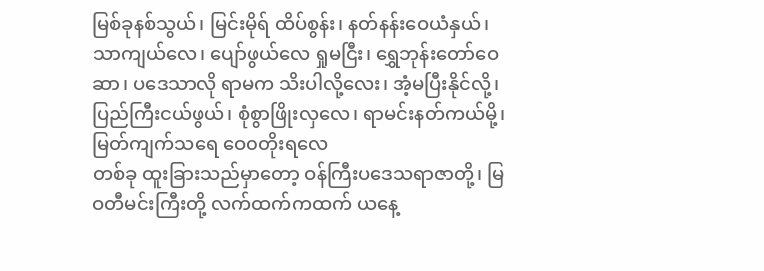မြစ်ခုနစ်သွယ်၊ မြင်းမိုရ် ထိပ်စွန်း၊ နတ်နန်းဝေယံနှယ်၊ သာကျယ်လေ၊ ပျော်ဖွယ်လေ ရှုမငြီး၊ ရွှေဘုန်းတော်ဝေဆာ၊ ပဒေသာလို ရာမက သိးပါလို့လေး၊ အံ့မပြီးနိုင်လို့၊ ပြည်ကြီးငယ်ဖွယ်၊ စုံစွာဖြိုးလှလေ၊ ရာမင်းနတ်ကယ်မို့၊ မြတ်ကျက်သရေ ဝေ၀တိုးရလေ
တစ်ခု ထူးခြားသည်မှာတော့ ဝန်ကြီးပဒေသရာဇာတို့၊ မြဝတီမင်းကြီးတို့ လက်ထက်ကထက် ယနေ့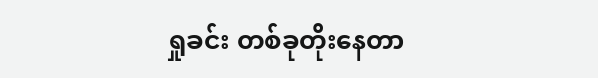ရှုခင်း တစ်ခုတိုးနေတာ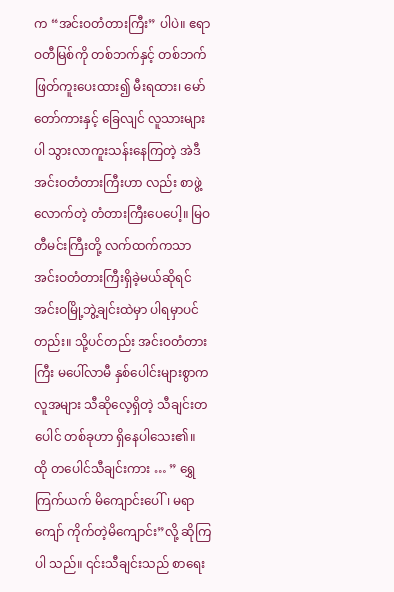က “အင်းဝတံတားကြီး” ပါပဲ။ ဧရာဝတီမြစ်ကို တစ်ဘက်နှင့် တစ်ဘက် ဖြတ်ကူးပေးထား၍ မီးရထား၊ မော်တော်ကားနှင့် ခြေလျင် လူသားများပါ သွားလာကူးသန်းနေကြတဲ့ အဲဒီ အင်းဝတံတားကြီးဟာ လည်း စာဖွဲ့လောက်တဲ့ တံတားကြီးပေပေါ့။ မြဝတီမင်းကြီးတို့ လက်ထက်ကသာ အင်းဝတံတားကြီးရှိခဲ့မယ်ဆိုရင် အင်းဝမြို့ဘွဲ့ချင်းထဲမှာ ပါရမှာပင် တည်း။ သို့ပင်တည်း အင်းဝတံတားကြီး မပေါ်လာမီ နှစ်ပေါင်းများစွာက လူအများ သီဆိုလေ့ရှိတဲ့ သီချင်းတပေါင် တစ်ခုဟာ ရှိနေပါသေး၏။
ထို တပေါင်သီချင်းကား … ” ရွှေကြက်ယက် မိကျောင်းပေါ်၊ မရာကျော် ကိုက်တဲ့မိကျောင်း”လို့ ဆိုကြပါ သည်။ ၎င်းသီချင်းသည် စာရေး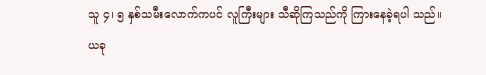သူ ၄၊ ၅ နှစ်သမီးလောက်ကပင် လူကြီးများ သီဆိုကြသည်ကို ကြားနေခဲ့ရပါ သည်။ ယခု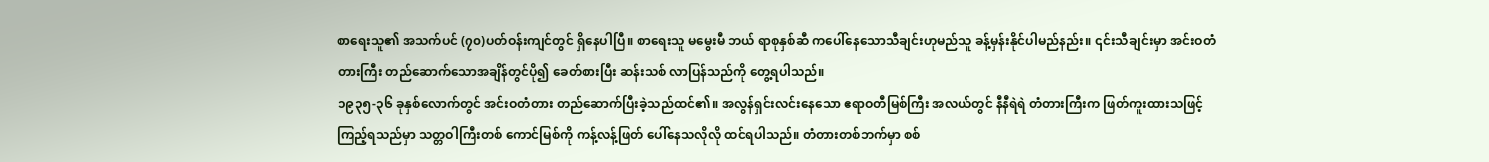စာရေးသူ၏ အသက်ပင် (၇၀)ပတ်ဝန်းကျင်တွင် ရှိနေပါပြီ။ စာရေးသူ မမွေးမီ ဘယ် ရာစုနှစ်ဆီ ကပေါ်နေသောသီချင်းဟုမည်သူ ခန့်မှန်းနိုင်ပါမည်နည်း။ ၎င်းသီချင်းမှာ အင်းဝတံတားကြီး တည်ဆောက်သောအချိန်တွင်ပို၍ ခေတ်စားပြီး ဆန်းသစ် လာပြန်သည်ကို တွေ့ရပါသည်။
၁၉၃၅-၃၆ ခုနှစ်လောက်တွင် အင်းဝတံတား တည်ဆောက်ပြီးခဲ့သည်ထင်၏။ အလွန်ရှင်းလင်းနေသော ဧရာဝတီမြစ်ကြီး အလယ်တွင် နီနီရဲရဲ တံတားကြီးက ဖြတ်ကူးထားသဖြင့် ကြည့်ရသည်မှာ သတ္တဝါကြီးတစ် ကောင်မြစ်ကို ကန့်လန့်ဖြတ် ပေါ်နေသလိုလို ထင်ရပါသည်။ တံတားတစ်ဘက်မှာ စစ်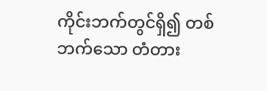ကိုင်းဘက်တွင်ရှိ၍ တစ်ဘက်သော တံတား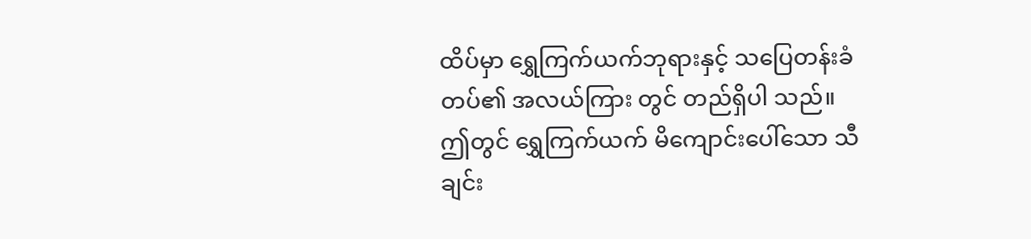ထိပ်မှာ ရွှေကြက်ယက်ဘုရားနှင့် သပြေတန်းခံတပ်၏ အလယ်ကြား တွင် တည်ရှိပါ သည်။
ဤတွင် ရွှေကြက်ယက် မိကျောင်းပေါ်သော သီချင်း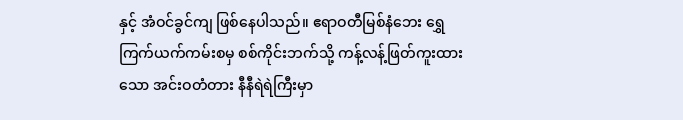နှင့် အံဝင်ခွင်ကျ ဖြစ်နေပါသည်။ ဧရာဝတီမြစ်နံဘေး ရွှေကြက်ယက်ကမ်းစမှ စစ်ကိုင်းဘက်သို့ ကန့်လန့်ဖြတ်ကူးထားသော အင်းဝတံတား နီနီရဲရဲကြီးမှာ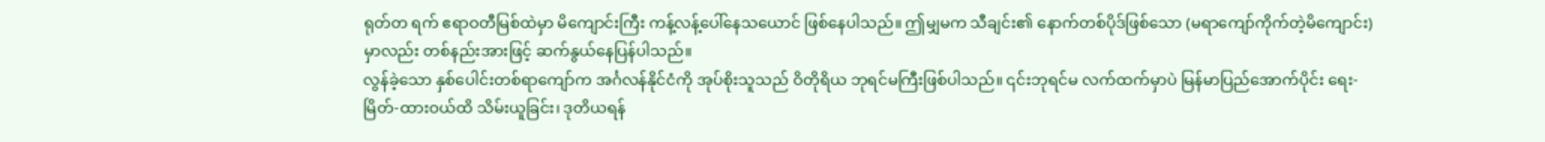ရုတ်တ ရက် ဧရာဝတီမြစ်ထဲမှာ မိကျောင်းကြီး ကန့်လန့်ပေါ်နေသယောင် ဖြစ်နေပါသည်။ ဤမျှမက သီချင်း၏ နောက်တစ်ပိုဒ်ဖြစ်သော (မရာကျော်ကိုက်တဲ့မိကျောင်း)မှာလည်း တစ်နည်းအားဖြင့် ဆက်နွယ်နေပြန်ပါသည်။
လွန်ခဲ့သော နှစ်ပေါင်းတစ်ရာကျော်က အင်္ဂလန်နိုင်ငံကို အုပ်စိုးသူသည် ဝိတိုရိယ ဘုရင်မကြီးဖြစ်ပါသည်။ ၎င်းဘုရင်မ လက်ထက်မှာပဲ မြန်မာပြည်အောက်ပိုင်း ရေး-မြိတ်-ထားဝယ်ထိ သိမ်းယူခြင်း၊ ဒုတိယရန်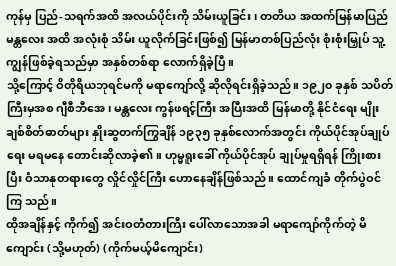ကုန်မှ ပြည်-သရက်အထိ အလယ်ပိုင်းကို သိမ်းယူခြင်း၊ တတိယ အထက်မြန်မာပြည် မန္တလေး အထိ အလုံးစုံ သိမ်း ယူလိုက်ခြင်းဖြစ်၍ မြန်မာတစ်ပြည်လုံး စုံးစုံးမြှုပ် သူ့ကျွန်ဖြစ်ခဲ့ရသည်မှာ အနှစ်တစ်ရာ လောက်ရှိခဲ့ပြီ။
သို့ကြောင့် ဝိတိုရိယဘုရင်မကို မရာကျော်လို့ ဆိုလိုရင်းရှိခဲ့သည်။ ၁၉၂၀ ခုနှစ် သပိတ်ကြီးမှအစ ဂျီစီဘီအေ၊ မန္တလေး ကွန်ဖရင့်ကြီး အပြီးအထိ မြန်မာတို့ နိုင်ငံရေး မျိုးချစ်စိတ်ဓာတ်များ နှိုးဆွတက်ကြွချိန် ၁၉၃၅ ခုနှစ်လောက်အတွင်း ကိုယ်ပိုင်အုပ်ချုပ်ရေး မရမနေ တောင်းဆိုလာခဲ့၏။ ဟုမ္မရူးခေါ် ကိုယ်ပိုင်အုပ် ချုပ်မှုရရှိရန် ကြိုးစားပြီး ဝံသာနုတရားတွေ လှိုင်လှိုင်ကြီး ဟောနေချိန်ဖြစ်သည်။ ထောင်ကျခံ တိုက်ပွဲဝင်ကြ သည်။
ထိုအချိန်နှင့် ကိုက်၍ အင်းဝတံတားကြီး ပေါ်လာသောအခါ မရာကျော်ကိုက်တဲ့ မိကျောင်း (သို့မဟုတ်) (ကိုက်မယ့်မိကျောင်း)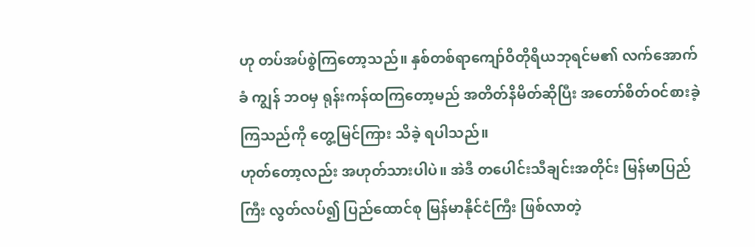ဟု တပ်အပ်စွဲကြတော့သည်။ နှစ်တစ်ရာကျော်ဝိတိုရိယဘုရင်မ၏ လက်အောက်ခံ ကျွန် ဘဝမှ ရုန်းကန်ထကြတော့မည် အတိတ်နိမိတ်ဆိုပြီး အတော်စိတ်ဝင်စားခဲ့ကြသည်ကို တွေ့မြင်ကြား သိခဲ့ ရပါသည်။
ဟုတ်တော့လည်း အဟုတ်သားပါပဲ။ အဲဒီ တပေါင်းသီချင်းအတိုင်း မြန်မာပြည်ကြီး လွတ်လပ်၍ ပြည်ထောင်စု မြန်မာနိုင်ငံကြီး ဖြစ်လာတဲ့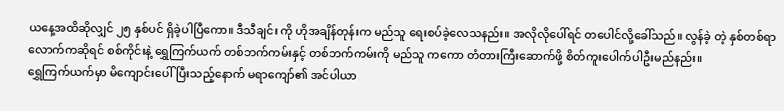ယနေ့အထိဆိုလျှင် ၂၅ နှစ်ပင် ရှိခဲ့ပါပြီကော။ ဒီသီချင်း ကို ဟိုအချိန်တုန်းက မည်သူ ရေးစပ်ခဲ့လေသနည်း။ အလိုလိုပေါ်ရင် တပေါင်လို့ခေါ်သည်။ လွန်ခဲ့ တဲ့ နှစ်တစ်ရာ လောက်ကဆိုရင် စစ်ကိုင်းနဲ့ ရွှေကြက်ယက် တစ်ဘက်ကမ်းနှင့် တစ်ဘက်ကမ်းကို မည်သူ ကကော တံတားကြီးဆောက်ဖို့ စိတ်ကူးပေါက်ပါဦးမည်နည်း။
ရွှေကြက်ယက်မှာ မိကျောင်းပေါ်ပြီးသည့်နောက် မရာကျော်၏ အင်ပါယာ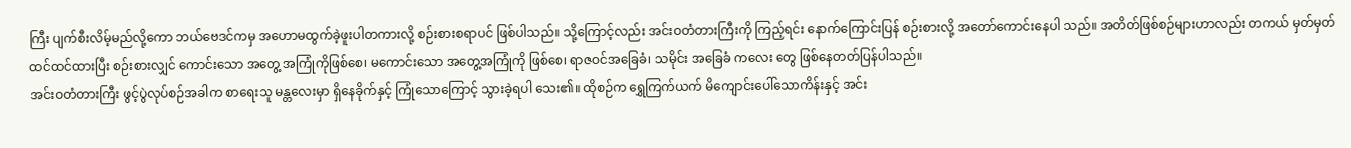ကြီး ပျက်စီးလိမ့်မည်လို့ကော ဘယ်ဗေဒင်ကမှ အဟောမထွက်ခဲ့ဖူးပါတကားလို့ စဉ်းစားစရာပင် ဖြစ်ပါသည်။ သို့ကြောင့်လည်း အင်းဝတံတားကြီးကို ကြည့်ရင်း နောက်ကြောင်းပြန် စဉ်းစားလို့ အတော်ကောင်းနေပါ သည်။ အတိတ်ဖြစ်စဉ်များဟာလည်း တကယ် မှတ်မှတ်ထင်ထင်ထားပြီး စဉ်းစားလျှင် ကောင်းသော အတွေ့ အကြုံကိုဖြစ်စေ၊ မကောင်းသော အတွေ့အကြုံကို ဖြစ်စေ၊ ရာဇဝင်အခြေခံ၊ သမိုင်း အခြေခံ ကလေး တွေ ဖြစ်နေတတ်ပြန်ပါသည်။
အင်းဝတံတားကြီး ဖွင့်ပွဲလုပ်စဉ်အခါက စာရေးသူ မန္တလေးမှာ ရှိနေခိုက်နှင့် ကြုံသောကြောင့် သွားခဲ့ရပါ သေး၏။ ထိုစဉ်က ရွှေကြက်ယက် မိကျောင်းပေါ်သောကိန်းနှင့် အင်း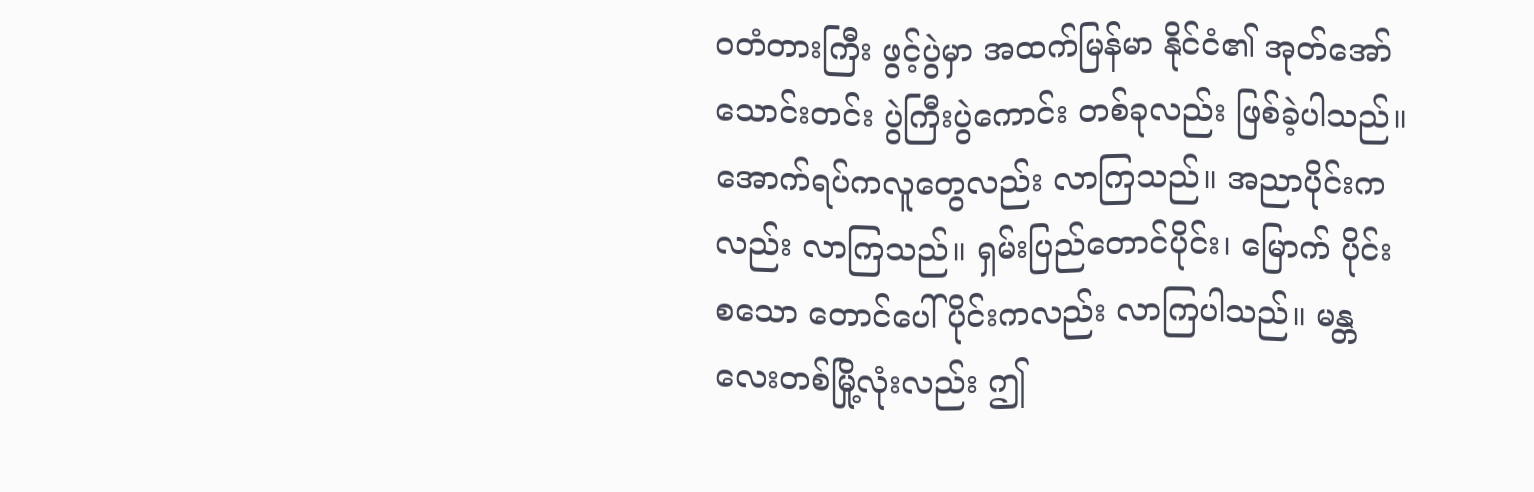ဝတံတားကြီး ဖွင့်ပွဲမှာ အထက်မြန်မာ နိုင်ငံ၏ အုတ်အော်သောင်းတင်း ပွဲကြီးပွဲကောင်း တစ်ခုလည်း ဖြစ်ခဲ့ပါသည်။ အောက်ရပ်ကလူတွေလည်း လာကြသည်။ အညာပိုင်းကလည်း လာကြသည်။ ရှမ်းပြည်တောင်ပိုင်း၊ မြောက် ပိုင်းစသော တောင်ပေါ်ပိုင်းကလည်း လာကြပါသည်။ မန္တလေးတစ်မြို့လုံးလည်း ဤ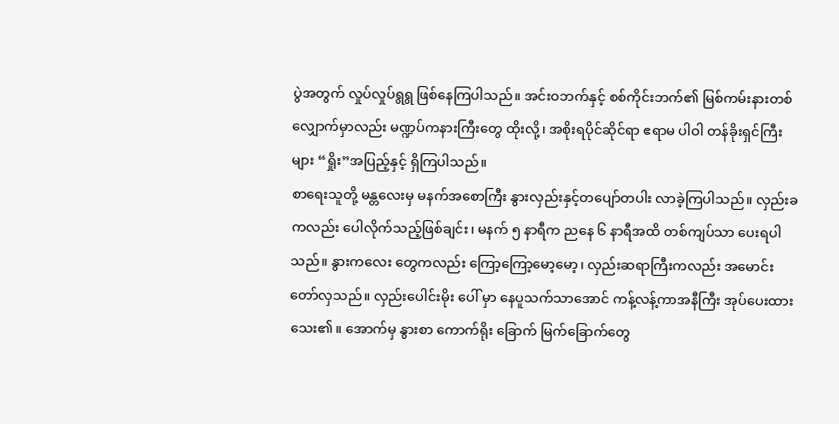ပွဲအတွက် လှုပ်လှုပ်ရွရွ ဖြစ်နေကြပါသည်။ အင်းဝဘက်နှင့် စစ်ကိုင်းဘက်၏ မြစ်ကမ်းနားတစ်လျှောက်မှာလည်း မဏ္ဍပ်ကနားကြီးတွေ ထိုးလို့၊ အစိုးရပိုင်ဆိုင်ရာ ဧရာမ ပါဝါ တန်ခိုးရှင်ကြီးများ “ရှိုး”အပြည့်နှင့် ရှိကြပါသည်။
စာရေးသူတို့ မန္တလေးမှ မနက်အစောကြီး နွားလှည်းနှင့်တပျော်တပါး လာခဲ့ကြပါသည်။ လှည်းခကလည်း ပေါလိုက်သည့်ဖြစ်ချင်း၊ မနက် ၅ နာရီက ညနေ ၆ နာရီအထိ တစ်ကျပ်သာ ပေးရပါသည်။ နွားကလေး တွေကလည်း ကြော့ကြော့မော့မော့၊ လှည်းဆရာကြီးကလည်း အမောင်းတော်လှသည်။ လှည်းပေါင်းမိုး ပေါ် မှာ နေပူသက်သာအောင် ကန့်လန့်ကာအနီကြီး အုပ်ပေးထားသေး၏။ အောက်မှ နွားစာ ကောက်ရိုး ခြောက် မြက်ခြောက်တွေ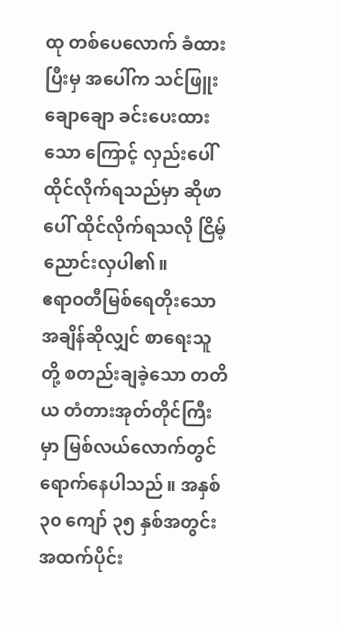ထု တစ်ပေလောက် ခံထားပြီးမှ အပေါ်က သင်ဖြူးချောချော ခင်းပေးထားသော ကြောင့် လှည်းပေါ် ထိုင်လိုက်ရသည်မှာ ဆိုဖာပေါ် ထိုင်လိုက်ရသလို ငြိမ့်ညောင်းလှပါ၏။
ဧရာဝတီမြစ်ရေတိုးသော အချိန်ဆိုလျှင် စာရေးသူတို့ စတည်းချခဲ့သော တတိယ တံတားအုတ်တိုင်ကြီးမှာ မြစ်လယ်လောက်တွင် ရောက်နေပါသည်။ အနှစ် ၃၀ ကျော် ၃၅ နှစ်အတွင်း အထက်ပိုင်း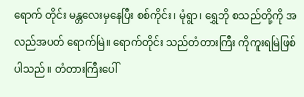ရောက် တိုင်း မန္တလေးမှနေပြီး စစ်ကိုင်း၊ မုံရွာ၊ ရွှေဘို စသည်တို့ကို အလည်အပတ် ရောက်မြဲ။ ရောက်တိုင်း သည်တံတားကြီး ကိုကူးရမြဲဖြစ်ပါသည်။ တံတားကြီးပေါ်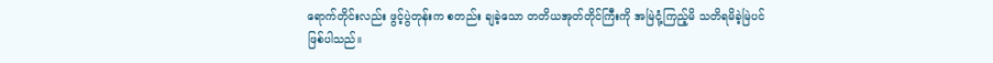ရောက်တိုင်းလည်း ဖွင့်ပွဲတုန်းက စတည်း ချခဲ့သော တတိယအုတ်တိုင်ကြီးကို အမြဲငုံ့ကြည့်မိ သတိရမိခဲ့မြဲပင်ဖြစ်ပါသည်။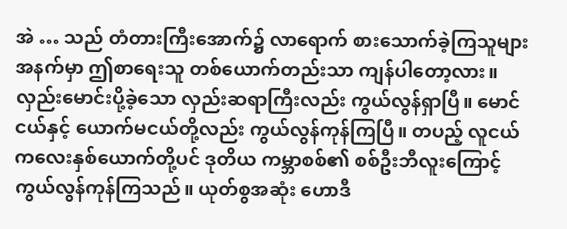အဲ … သည် တံတားကြီးအောက်၌ လာရောက် စားသောက်ခဲ့ကြသူများအနက်မှာ ဤစာရေးသူ တစ်ယောက်တည်းသာ ကျန်ပါတော့လား။ လှည်းမောင်းပို့ခဲ့သော လှည်းဆရာကြီးလည်း ကွယ်လွန်ရှာပြီ။ မောင်ငယ်နှင့် ယောက်မငယ်တို့လည်း ကွယ်လွန်ကုန်ကြပြီ။ တပည့် လူငယ်ကလေးနှစ်ယောက်တို့ပင် ဒုတိယ ကမ္ဘာစစ်၏ စစ်ဦးဘီလူးကြောင့် ကွယ်လွန်ကုန်ကြသည်။ ယုတ်စွအဆုံး ဟောဒီ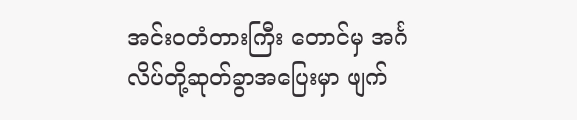အင်းဝတံတားကြီး တောင်မှ အင်္ဂလိပ်တို့ဆုတ်ခွာအပြေးမှာ ဖျက်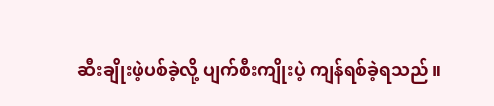ဆီးချိုးဖဲ့ပစ်ခဲ့လို့ ပျက်စီးကျိုးပဲ့ ကျန်ရစ်ခဲ့ရသည်။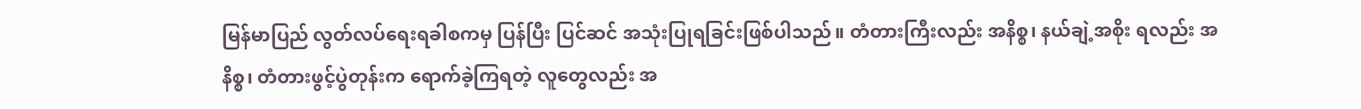မြန်မာပြည် လွတ်လပ်ရေးရခါစကမှ ပြန်ပြီး ပြင်ဆင် အသုံးပြုရခြင်းဖြစ်ပါသည်။ တံတားကြီးလည်း အနိစ္စ၊ နယ်ချဲ့အစိုး ရလည်း အနိစ္စ၊ တံတားဖွင့်ပွဲတုန်းက ရောက်ခဲ့ကြရတဲ့ လူတွေလည်း အ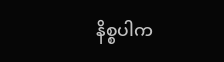နိစ္စပါက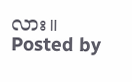လား။
Posted by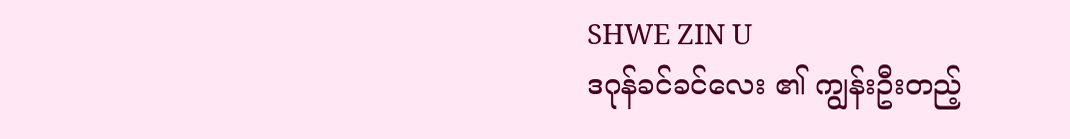SHWE ZIN U
ဒဂုန်ခင်ခင်လေး ၏ ကျွန်းဦးတည့်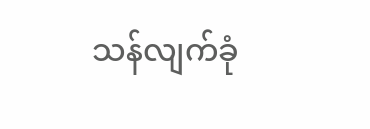သန်လျက်ခုံ